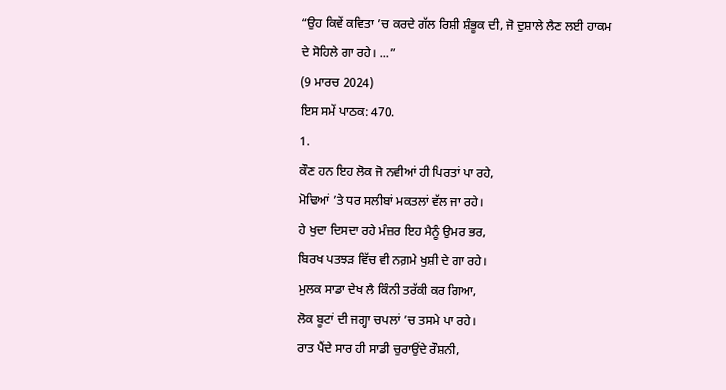“ਉਹ ਕਿਵੇਂ ਕਵਿਤਾ ’ਚ ਕਰਦੇ ਗੱਲ ਰਿਸ਼ੀ ਸ਼ੰਭੂਕ ਦੀ, ਜੋ ਦੁਸ਼ਾਲੇ ਲੈਣ ਲਈ ਹਾਕਮ ਦੇ ਸੋਹਿਲੇ ਗਾ ਰਹੇ। ...”
(9 ਮਾਰਚ 2024)
ਇਸ ਸਮੇਂ ਪਾਠਕ: 470.
1.
ਕੌਣ ਹਨ ਇਹ ਲੋਕ ਜੋ ਨਵੀਆਂ ਹੀ ਪਿਰਤਾਂ ਪਾ ਰਹੇ,
ਮੋਢਿਆਂ ’ਤੇ ਧਰ ਸਲੀਬਾਂ ਮਕਤਲਾਂ ਵੱਲ ਜਾ ਰਹੇ।
ਹੇ ਖੁਦਾ ਦਿਸਦਾ ਰਹੇ ਮੰਜ਼ਰ ਇਹ ਮੈਨੂੰ ਉਮਰ ਭਰ,
ਬਿਰਖ ਪਤਝੜ ਵਿੱਚ ਵੀ ਨਗ਼ਮੇ ਖੁਸ਼ੀ ਦੇ ਗਾ ਰਹੇ।
ਮੁਲਕ ਸਾਡਾ ਦੇਖ ਲੈ ਕਿੰਨੀ ਤਰੱਕੀ ਕਰ ਗਿਆ,
ਲੋਕ ਬੂਟਾਂ ਦੀ ਜਗ੍ਹਾ ਚਪਲਾਂ ’ਚ ਤਸਮੇ ਪਾ ਰਹੇ।
ਰਾਤ ਪੈਂਦੇ ਸਾਰ ਹੀ ਸਾਡੀ ਚੁਰਾਉਂਦੇ ਰੌਸ਼ਨੀ,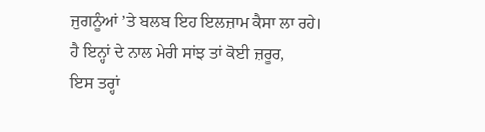ਜੁਗਨੂੰਆਂ ’ਤੇ ਬਲਬ ਇਹ ਇਲਜ਼ਾਮ ਕੈਸਾ ਲਾ ਰਹੇ।
ਹੈ ਇਨ੍ਹਾਂ ਦੇ ਨਾਲ ਮੇਰੀ ਸਾਂਝ ਤਾਂ ਕੋਈ ਜ਼ਰੂਰ,
ਇਸ ਤਰ੍ਹਾਂ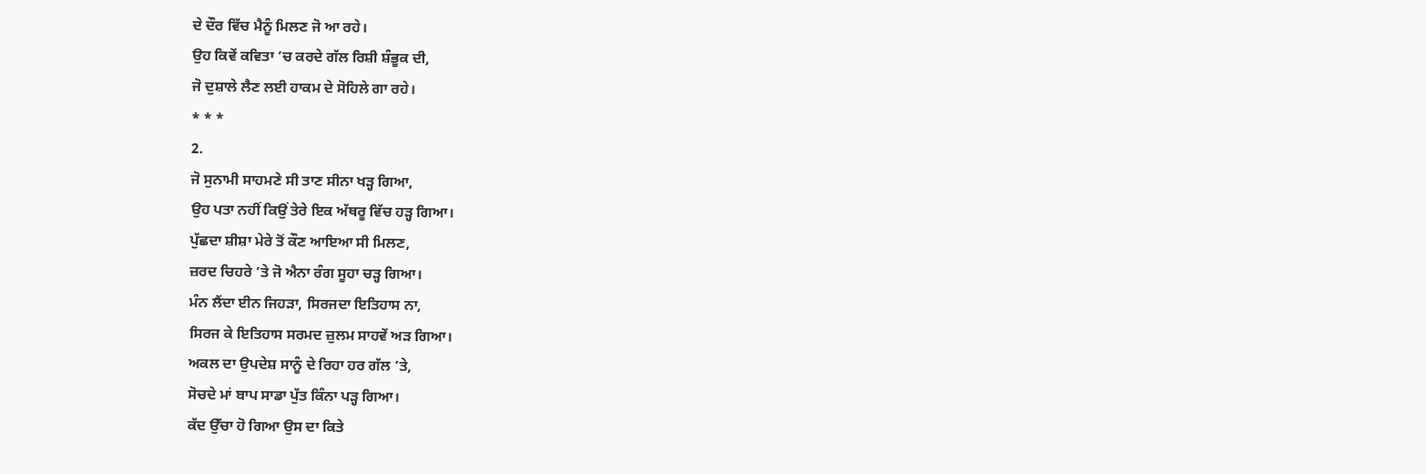ਦੇ ਦੌਰ ਵਿੱਚ ਮੈਨੂੰ ਮਿਲਣ ਜੋ ਆ ਰਹੇ।
ਉਹ ਕਿਵੇਂ ਕਵਿਤਾ ’ਚ ਕਰਦੇ ਗੱਲ ਰਿਸ਼ੀ ਸ਼ੰਭੂਕ ਦੀ,
ਜੋ ਦੁਸ਼ਾਲੇ ਲੈਣ ਲਈ ਹਾਕਮ ਦੇ ਸੋਹਿਲੇ ਗਾ ਰਹੇ।
* * *
2.
ਜੋ ਸੁਨਾਮੀ ਸਾਹਮਣੇ ਸੀ ਤਾਣ ਸੀਨਾ ਖੜ੍ਹ ਗਿਆ,
ਉਹ ਪਤਾ ਨਹੀਂ ਕਿਉਂ ਤੇਰੇ ਇਕ ਅੱਥਰੂ ਵਿੱਚ ਹੜ੍ਹ ਗਿਆ।
ਪੁੱਛਦਾ ਸ਼ੀਸ਼ਾ ਮੇਰੇ ਤੋਂ ਕੌਣ ਆਇਆ ਸੀ ਮਿਲਣ,
ਜ਼ਰਦ ਚਿਹਰੇ ’ਤੇ ਜੋ ਐਨਾ ਰੰਗ ਸੂਹਾ ਚੜ੍ਹ ਗਿਆ।
ਮੰਨ ਲੈਂਦਾ ਈਨ ਜਿਹੜਾ, ਸਿਰਜਦਾ ਇਤਿਹਾਸ ਨਾ,
ਸਿਰਜ ਕੇ ਇਤਿਹਾਸ ਸਰਮਦ ਜ਼ੁਲਮ ਸਾਹਵੇਂ ਅੜ ਗਿਆ।
ਅਕਲ ਦਾ ਉਪਦੇਸ਼ ਸਾਨੂੰ ਦੇ ਰਿਹਾ ਹਰ ਗੱਲ ’ਤੇ,
ਸੋਚਦੇ ਮਾਂ ਬਾਪ ਸਾਡਾ ਪੁੱਤ ਕਿੰਨਾ ਪੜ੍ਹ ਗਿਆ।
ਕੱਦ ਉੱਚਾ ਹੋ ਗਿਆ ਉਸ ਦਾ ਕਿਤੇ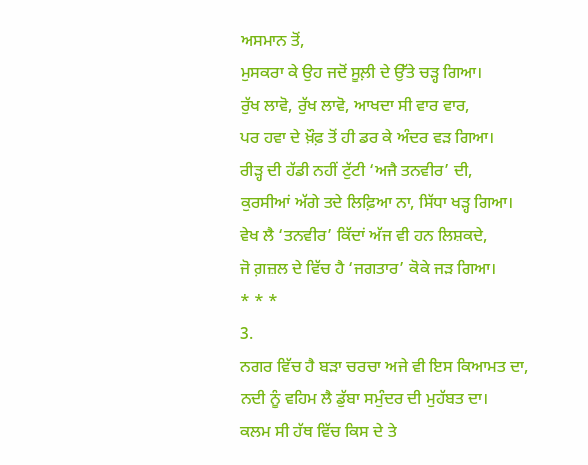ਅਸਮਾਨ ਤੋਂ,
ਮੁਸਕਰਾ ਕੇ ਉਹ ਜਦੋਂ ਸੂਲ਼ੀ ਦੇ ਉੱਤੇ ਚੜ੍ਹ ਗਿਆ।
ਰੁੱਖ ਲਾਵੋ, ਰੁੱਖ ਲਾਵੋ, ਆਖਦਾ ਸੀ ਵਾਰ ਵਾਰ,
ਪਰ ਹਵਾ ਦੇ ਖ਼ੌਫ਼ ਤੋਂ ਹੀ ਡਰ ਕੇ ਅੰਦਰ ਵੜ ਗਿਆ।
ਰੀੜ੍ਹ ਦੀ ਹੱਡੀ ਨਹੀਂ ਟੁੱਟੀ ‘ਅਜੈ ਤਨਵੀਰ’ ਦੀ,
ਕੁਰਸੀਆਂ ਅੱਗੇ ਤਦੇ ਲਿਫ਼ਿਆ ਨਾ, ਸਿੱਧਾ ਖੜ੍ਹ ਗਿਆ।
ਵੇਖ ਲੈ ‘ਤਨਵੀਰ’ ਕਿੱਦਾਂ ਅੱਜ ਵੀ ਹਨ ਲਿਸ਼ਕਦੇ,
ਜੋ ਗ਼ਜ਼ਲ ਦੇ ਵਿੱਚ ਹੈ ‘ਜਗਤਾਰ’ ਕੋਕੇ ਜੜ ਗਿਆ।
* * *
3.
ਨਗਰ ਵਿੱਚ ਹੈ ਬੜਾ ਚਰਚਾ ਅਜੇ ਵੀ ਇਸ ਕਿਆਮਤ ਦਾ,
ਨਦੀ ਨੂੰ ਵਹਿਮ ਲੈ ਡੁੱਬਾ ਸਮੁੰਦਰ ਦੀ ਮੁਹੱਬਤ ਦਾ।
ਕਲਮ ਸੀ ਹੱਥ ਵਿੱਚ ਕਿਸ ਦੇ ਤੇ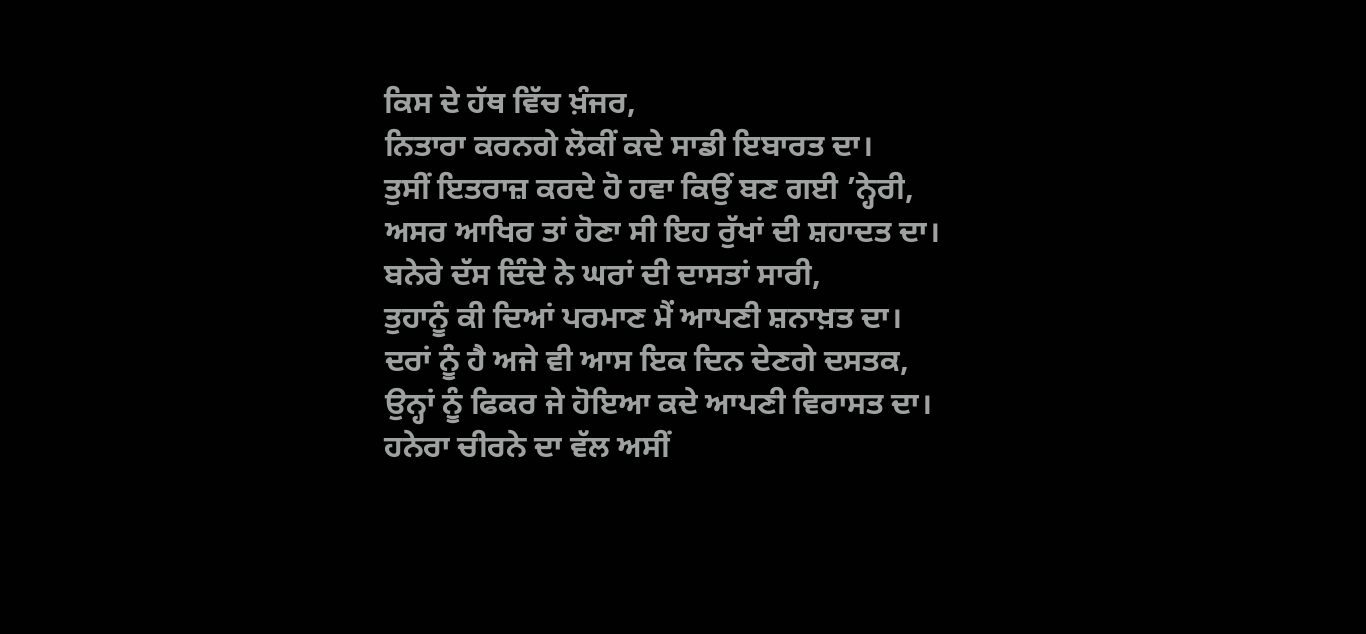ਕਿਸ ਦੇ ਹੱਥ ਵਿੱਚ ਖ਼ੰਜਰ,
ਨਿਤਾਰਾ ਕਰਨਗੇ ਲੋਕੀਂ ਕਦੇ ਸਾਡੀ ਇਬਾਰਤ ਦਾ।
ਤੁਸੀਂ ਇਤਰਾਜ਼ ਕਰਦੇ ਹੋ ਹਵਾ ਕਿਉਂ ਬਣ ਗਈ ’ਨ੍ਹੇਰੀ,
ਅਸਰ ਆਖਿਰ ਤਾਂ ਹੋਣਾ ਸੀ ਇਹ ਰੁੱਖਾਂ ਦੀ ਸ਼ਹਾਦਤ ਦਾ।
ਬਨੇਰੇ ਦੱਸ ਦਿੰਦੇ ਨੇ ਘਰਾਂ ਦੀ ਦਾਸਤਾਂ ਸਾਰੀ,
ਤੁਹਾਨੂੰ ਕੀ ਦਿਆਂ ਪਰਮਾਣ ਮੈਂ ਆਪਣੀ ਸ਼ਨਾਖ਼ਤ ਦਾ।
ਦਰਾਂ ਨੂੰ ਹੈ ਅਜੇ ਵੀ ਆਸ ਇਕ ਦਿਨ ਦੇਣਗੇ ਦਸਤਕ,
ਉਨ੍ਹਾਂ ਨੂੰ ਫਿਕਰ ਜੇ ਹੋਇਆ ਕਦੇ ਆਪਣੀ ਵਿਰਾਸਤ ਦਾ।
ਹਨੇਰਾ ਚੀਰਨੇ ਦਾ ਵੱਲ ਅਸੀਂ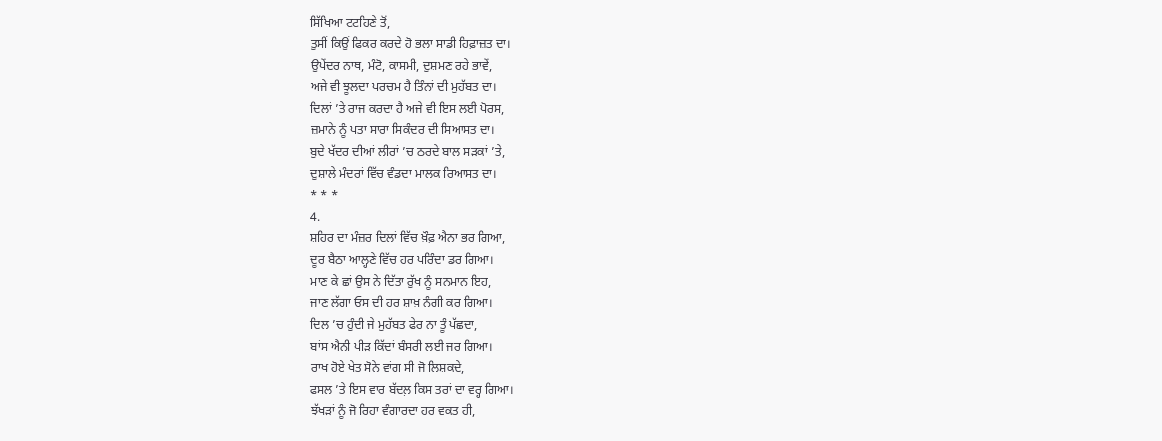ਸਿੱਖਿਆ ਟਟਹਿਣੇ ਤੋਂ,
ਤੁਸੀਂ ਕਿਉਂ ਫਿਕਰ ਕਰਦੇ ਹੋ ਭਲਾ ਸਾਡੀ ਹਿਫ਼ਾਜ਼ਤ ਦਾ।
ਉਪੇਂਦਰ ਨਾਥ, ਮੰਟੋ, ਕਾਸਮੀ, ਦੁਸ਼ਮਣ ਰਹੇ ਭਾਵੇਂ,
ਅਜੇ ਵੀ ਝੂਲਦਾ ਪਰਚਮ ਹੈ ਤਿੰਨਾਂ ਦੀ ਮੁਹੱਬਤ ਦਾ।
ਦਿਲਾਂ ’ਤੇ ਰਾਜ ਕਰਦਾ ਹੈ ਅਜੇ ਵੀ ਇਸ ਲਈ ਪੋਰਸ,
ਜ਼ਮਾਨੇ ਨੂੰ ਪਤਾ ਸਾਰਾ ਸਿਕੰਦਰ ਦੀ ਸਿਆਸਤ ਦਾ।
ਬੁਦੇ ਖੱਦਰ ਦੀਆਂ ਲੀਰਾਂ ’ਚ ਠਰਦੇ ਬਾਲ ਸੜਕਾਂ ’ਤੇ,
ਦੁਸ਼ਾਲੇ ਮੰਦਰਾਂ ਵਿੱਚ ਵੰਡਦਾ ਮਾਲਕ ਰਿਆਸਤ ਦਾ।
* * *
4.
ਸ਼ਹਿਰ ਦਾ ਮੰਜ਼ਰ ਦਿਲਾਂ ਵਿੱਚ ਖ਼ੌਫ਼ ਐਨਾ ਭਰ ਗਿਆ,
ਦੂਰ ਬੈਠਾ ਆਲ੍ਹਣੇ ਵਿੱਚ ਹਰ ਪਰਿੰਦਾ ਡਰ ਗਿਆ।
ਮਾਣ ਕੇ ਛਾਂ ਉਸ ਨੇ ਦਿੱਤਾ ਰੁੱਖ ਨੂੰ ਸਨਮਾਨ ਇਹ,
ਜਾਣ ਲੱਗਾ ਓਸ ਦੀ ਹਰ ਸ਼ਾਖ਼ ਨੰਗੀ ਕਰ ਗਿਆ।
ਦਿਲ ’ਚ ਹੁੰਦੀ ਜੇ ਮੁਹੱਬਤ ਫੇਰ ਨਾ ਤੂੰ ਪੱਛਦਾ,
ਬਾਂਸ ਐਨੀ ਪੀੜ ਕਿੱਦਾਂ ਬੰਸਰੀ ਲਈ ਜਰ ਗਿਆ।
ਰਾਖ ਹੋਏ ਖੇਤ ਸੋਨੇ ਵਾਂਗ ਸੀ ਜੋ ਲਿਸ਼ਕਦੇ,
ਫਸਲ ’ਤੇ ਇਸ ਵਾਰ ਬੱਦਲ਼ ਕਿਸ ਤਰਾਂ ਦਾ ਵਰ੍ਹ ਗਿਆ।
ਝੱਖੜਾਂ ਨੂੰ ਜੋ ਰਿਹਾ ਵੰਗਾਰਦਾ ਹਰ ਵਕਤ ਹੀ,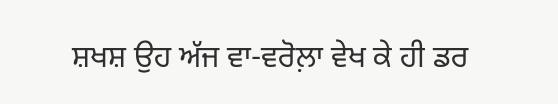ਸ਼ਖਸ਼ ਉਹ ਅੱਜ ਵਾ-ਵਰੋਲ਼ਾ ਵੇਖ ਕੇ ਹੀ ਡਰ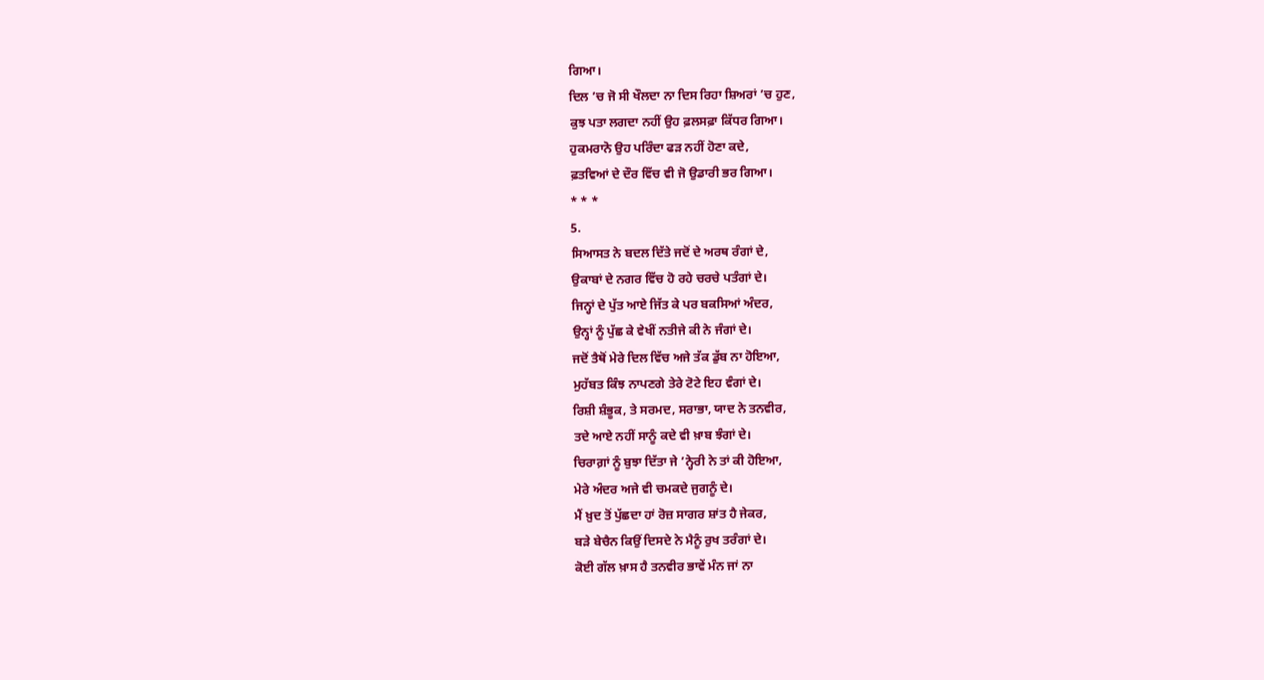ਗਿਆ।
ਦਿਲ ’ਚ ਜੋ ਸੀ ਖੌਲਦਾ ਨਾ ਦਿਸ ਰਿਹਾ ਸ਼ਿਅਰਾਂ ’ਚ ਹੁਣ,
ਕੁਝ ਪਤਾ ਲਗਦਾ ਨਹੀਂ ਉਹ ਫ਼ਲਸਫ਼ਾ ਕਿੱਧਰ ਗਿਆ।
ਹੁਕਮਰਾਨੋ ਉਹ ਪਰਿੰਦਾ ਫੜ ਨਹੀਂ ਹੋਣਾ ਕਦੇ,
ਫ਼ਤਵਿਆਂ ਦੇ ਦੌਰ ਵਿੱਚ ਵੀ ਜੋ ਉਡਾਰੀ ਭਰ ਗਿਆ।
* * *
5.
ਸਿਆਸਤ ਨੇ ਬਦਲ ਦਿੱਤੇ ਜਦੋਂ ਦੇ ਅਰਥ ਰੰਗਾਂ ਦੇ,
ਉਕਾਬਾਂ ਦੇ ਨਗਰ ਵਿੱਚ ਹੋ ਰਹੇ ਚਰਚੇ ਪਤੰਗਾਂ ਦੇ।
ਜਿਨ੍ਹਾਂ ਦੇ ਪੁੱਤ ਆਏ ਜਿੱਤ ਕੇ ਪਰ ਬਕਸਿਆਂ ਅੰਦਰ,
ਉਨ੍ਹਾਂ ਨੂੰ ਪੁੱਛ ਕੇ ਵੇਖੀਂ ਨਤੀਜੇ ਕੀ ਨੇ ਜੰਗਾਂ ਦੇ।
ਜਦੋਂ ਤੈਥੋਂ ਮੇਰੇ ਦਿਲ ਵਿੱਚ ਅਜੇ ਤੱਕ ਡੁੱਬ ਨਾ ਹੋਇਆ,
ਮੁਹੱਬਤ ਕਿੰਝ ਨਾਪਣਗੇ ਤੇਰੇ ਟੋਟੇ ਇਹ ਵੰਗਾਂ ਦੇ।
ਰਿਸ਼ੀ ਸ਼ੰਭੂਕ, ਤੇ ਸਰਮਦ, ਸਰਾਭਾ, ਯਾਦ ਨੇ ਤਨਵੀਰ,
ਤਦੇ ਆਏ ਨਹੀਂ ਸਾਨੂੰ ਕਦੇ ਵੀ ਖ਼ਾਬ ਝੰਗਾਂ ਦੇ।
ਚਿਰਾਗ਼ਾਂ ਨੂੰ ਬੁਝਾ ਦਿੱਤਾ ਜੇ ’ਨ੍ਹੇਰੀ ਨੇ ਤਾਂ ਕੀ ਹੋਇਆ,
ਮੇਰੇ ਅੰਦਰ ਅਜੇ ਵੀ ਚਮਕਦੇ ਜੁਗਨੂੰ ਦੇ।
ਮੈਂ ਖ਼ੁਦ ਤੋਂ ਪੁੱਛਦਾ ਹਾਂ ਰੋਜ਼ ਸਾਗਰ ਸ਼ਾਂਤ ਹੈ ਜੇਕਰ,
ਬੜੇ ਬੇਚੈਨ ਕਿਉਂ ਦਿਸਦੇ ਨੇ ਮੈਨੂੰ ਰੁਖ ਤਰੰਗਾਂ ਦੇ।
ਕੋਈ ਗੱਲ ਖ਼ਾਸ ਹੈ ਤਨਵੀਰ ਭਾਵੇਂ ਮੰਨ ਜਾਂ ਨਾ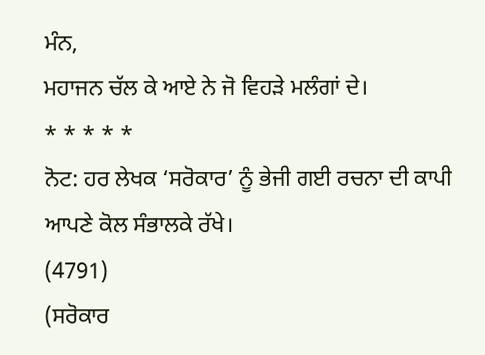ਮੰਨ,
ਮਹਾਜਨ ਚੱਲ ਕੇ ਆਏ ਨੇ ਜੋ ਵਿਹੜੇ ਮਲੰਗਾਂ ਦੇ।
* * * * *
ਨੋਟ: ਹਰ ਲੇਖਕ ‘ਸਰੋਕਾਰ’ ਨੂੰ ਭੇਜੀ ਗਈ ਰਚਨਾ ਦੀ ਕਾਪੀ ਆਪਣੇ ਕੋਲ ਸੰਭਾਲਕੇ ਰੱਖੇ।
(4791)
(ਸਰੋਕਾਰ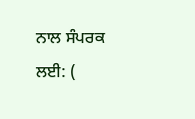ਨਾਲ ਸੰਪਰਕ ਲਈ: (